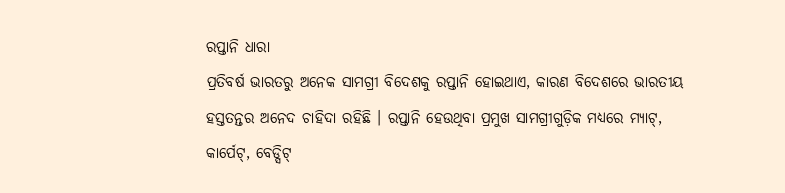ରପ୍ତାନି ଧାରା
ପ୍ରତିବର୍ଷ ଭାରତରୁ ଅନେକ ସାମଗ୍ରୀ ବିଦେଶକୁ ରପ୍ତାନି ହୋଇଥାଏ, କାରଣ ବିଦେଶରେ ଭାରତୀୟ ହସ୍ତତନ୍ତର ଅନେଦ ଚାହିଦା ରହିଛି । ରପ୍ତାନି ହେଉଥିବା ପ୍ରମୁଖ ସାମଗ୍ରୀଗୁଡ଼ିକ ମଧ୍ୟରେ ମ୍ୟାଟ୍, କାର୍ପେଟ୍, ବେଡ୍ସିଟ୍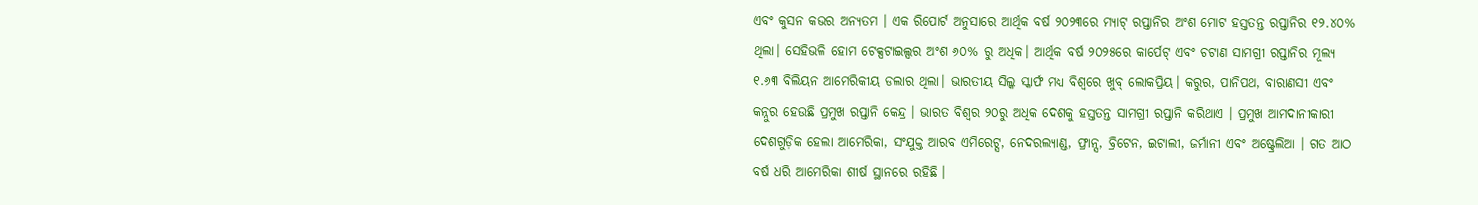ଏବଂ କୁସନ କଭର ଅନ୍ୟତମ । ଏକ ରିପୋର୍ଟ ଅନୁସାରେ ଆର୍ଥିକ ବର୍ଷ ୨୦୨୩ରେ ମ୍ୟାଟ୍ ରପ୍ତାନିର ଅଂଶ ମୋଟ ହସ୍ତତନ୍ତ ରପ୍ତାନିର ୧୨.୪୦% ଥିଲା। ସେହିଭଳି ହୋମ ଟେକ୍ସଟାଇଲ୍ସର ଅଂଶ ୬୦% ରୁ ଅଧିକ। ଆର୍ଥିକ ବର୍ଷ ୨୦୨୫ରେ କାର୍ପେଟ୍ ଏବଂ ଚଟାଣ ସାମଗ୍ରୀ ରପ୍ତାନିର ମୂଲ୍ୟ ୧.୬୩ ବିଲିୟନ ଆମେରିକୀୟ ଡଲାର ଥିଲା। ଭାରତୀୟ ସିଲ୍କ ସ୍କାର୍ଫ ମଧ୍ୟ ବିଶ୍ୱରେ ଖୁବ୍ ଲୋକପ୍ରିୟ। କରୁର, ପାନିପଥ, ବାରାଣସୀ ଏବଂ କନ୍ନୁର ହେଉଛି ପ୍ରମୁଖ ରପ୍ତାନି କେନ୍ଦ୍ର । ଭାରତ ବିଶ୍ୱର ୨୦ରୁ ଅଧିକ ଦେଶକୁ ହସ୍ତତନ୍ତ ସାମଗ୍ରୀ ରପ୍ତାନି କରିଥାଏ । ପ୍ରମୁଖ ଆମଦାନୀକାରୀ ଦେଶଗୁଡ଼ିକ ହେଲା ଆମେରିକା, ସଂଯୁକ୍ତ ଆରବ ଏମିରେଟ୍ସ, ନେଦରଲ୍ୟାଣ୍ଡ, ଫ୍ରାନ୍ସ, ବ୍ରିଟେନ, ଇଟାଲୀ, ଜର୍ମାନୀ ଏବଂ ଅଷ୍ଟ୍ରେଲିଆ । ଗତ ଆଠ ବର୍ଷ ଧରି ଆମେରିକା ଶୀର୍ଷ ସ୍ଥାନରେ ରହିଛି ।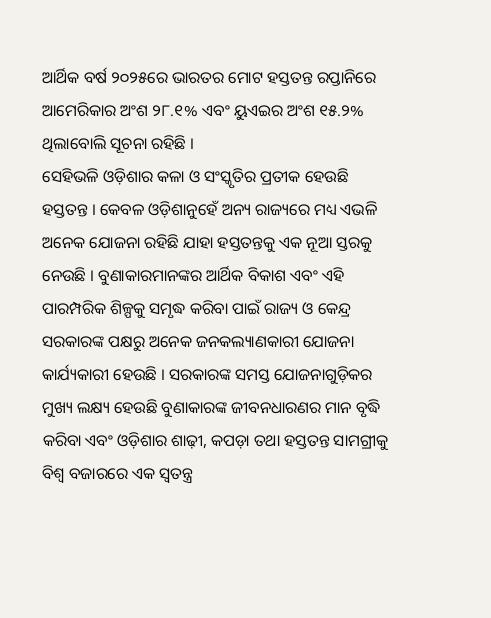ଆର୍ଥିକ ବର୍ଷ ୨୦୨୫ରେ ଭାରତର ମୋଟ ହସ୍ତତନ୍ତ ରପ୍ତାନିରେ ଆମେରିକାର ଅଂଶ ୨୮.୧% ଏବଂ ୟୁଏଇର ଅଂଶ ୧୫.୨% ଥିଲାବୋଲି ସୂଚନା ରହିଛି ।
ସେହିଭଳି ଓଡ଼ିଶାର କଳା ଓ ସଂସ୍କୃତିର ପ୍ରତୀକ ହେଉଛି ହସ୍ତତନ୍ତ । କେବଳ ଓଡ଼ିଶାନୁହେଁ ଅନ୍ୟ ରାଜ୍ୟରେ ମଧ୍ୟ ଏଭଳି ଅନେକ ଯୋଜନା ରହିଛି ଯାହା ହସ୍ତତନ୍ତକୁ ଏକ ନୂଆ ସ୍ତରକୁ ନେଉଛି । ବୁଣାକାରମାନଙ୍କର ଆର୍ଥିକ ବିକାଶ ଏବଂ ଏହି ପାରମ୍ପରିକ ଶିଳ୍ପକୁ ସମୃଦ୍ଧ କରିବା ପାଇଁ ରାଜ୍ୟ ଓ କେନ୍ଦ୍ର ସରକାରଙ୍କ ପକ୍ଷରୁ ଅନେକ ଜନକଲ୍ୟାଣକାରୀ ଯୋଜନା କାର୍ଯ୍ୟକାରୀ ହେଉଛି । ସରକାରଙ୍କ ସମସ୍ତ ଯୋଜନାଗୁଡ଼ିକର ମୁଖ୍ୟ ଲକ୍ଷ୍ୟ ହେଉଛି ବୁଣାକାରଙ୍କ ଜୀବନଧାରଣର ମାନ ବୃଦ୍ଧି କରିବା ଏବଂ ଓଡ଼ିଶାର ଶାଢ଼ୀ, କପଡ଼ା ତଥା ହସ୍ତତନ୍ତ ସାମଗ୍ରୀକୁ ବିଶ୍ୱ ବଜାରରେ ଏକ ସ୍ୱତନ୍ତ୍ର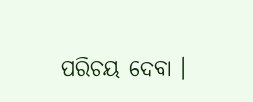ପରିଚୟ ଦେବା ।